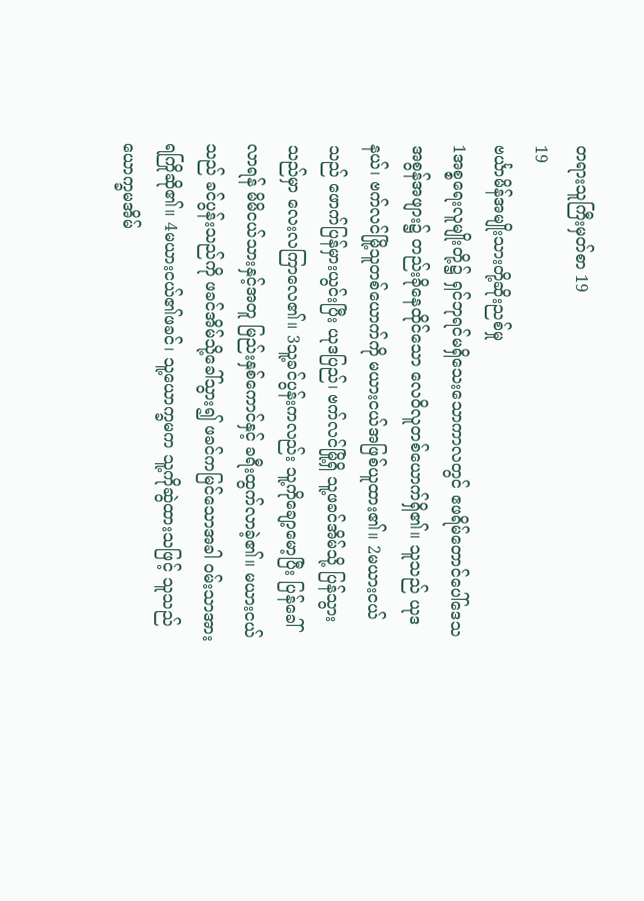တရားသူကြီးမှတ်စာ 19
19
ဗင်္ယာမိန်အမျိုးသားတို့ဆိုးညစ်မှု
1အစ္စရေးလူမျိုးတို့၌ ရှင်ဘုရင်မရှိသေးသောကာလတွင် ဧဖရိမ်တောင်ပေါ်ဒေသအစွန်အဖျား၌ တည်းခိုနေထိုင်သော လေဝိလူတစ်ယောက်ရှိ၏။ သူသည် ယုဒနယ်၊ ဗက်လင်မြို့သူတစ်ယောက်ကို မယားငယ်အဖြစ်ယူထား၏။ 2မယားငယ်သည် ဖောက်ပြန်မှားယွင်းပြီး ယုဒပြည်၊ ဗက်လင်မြို့ရှိ သူ့ဖခင်အိမ်သို့ ပြန်သွားသည်မှာ လေးလကြာလေ၏။ 3သူ့ခင်ပွန်းကလည်း သူ့ကိုချော့မော့ပြီး ပြန်ခေါ်လာရန် မိမိငယ်သားနှင့်အတူ မြည်းနှစ်ကောင်နှင့် ခရီးထွက်လာခဲ့၏။ မယားငယ်သည် ခင်ပွန်းသည်ကို ဖခင်အိမ်သို့ခေါ်သွား၍ ဖခင်ကမြင်သောအခါ ဝမ်းသာအားရကြိုဆို၏။ 4မယားငယ်၏ဖခင်၊ သူ့ယောက္ခမက သူ့ကိုဆွဲထားသဖြင့် သူသည် ယောက္ခမအိမ်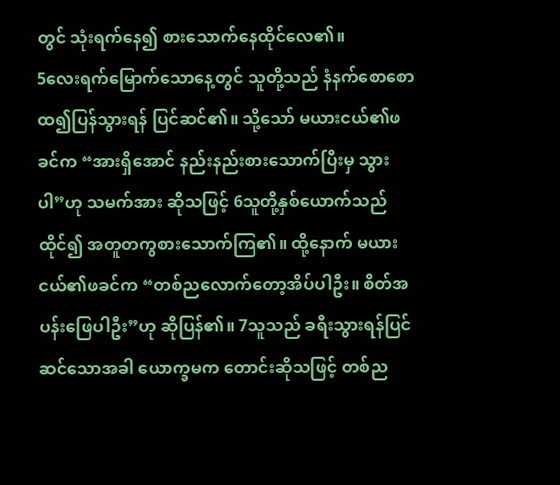တွင် သုံးရက်နေ၍ စားသောက်နေထိုင်လေ၏။
5လေးရက်မြောက်သောနေ့တွင် သူတို့သည် နံနက်စောစောထ၍ပြန်သွားရန် ပြင်ဆင်၏။ သို့သော် မယားငယ်၏ဖခင်က “အားရှိအောင် နည်းနည်းစားသောက်ပြီးမှ သွားပါ”ဟု သမက်အား ဆိုသဖြင့် 6သူတို့နှစ်ယောက်သည် ထိုင်၍ အတူတကွစားသောက်ကြ၏။ ထို့နောက် မယားငယ်၏ဖခင်က “တစ်ညလောက်တော့အိပ်ပါဦး။ စိတ်အပန်းဖြေပါဦး”ဟု ဆိုပြန်၏။ 7သူသည် ခရီးသွားရန်ပြင်ဆင်သောအခါ ယောက္ခမက တောင်းဆိုသဖြင့် တစ်ည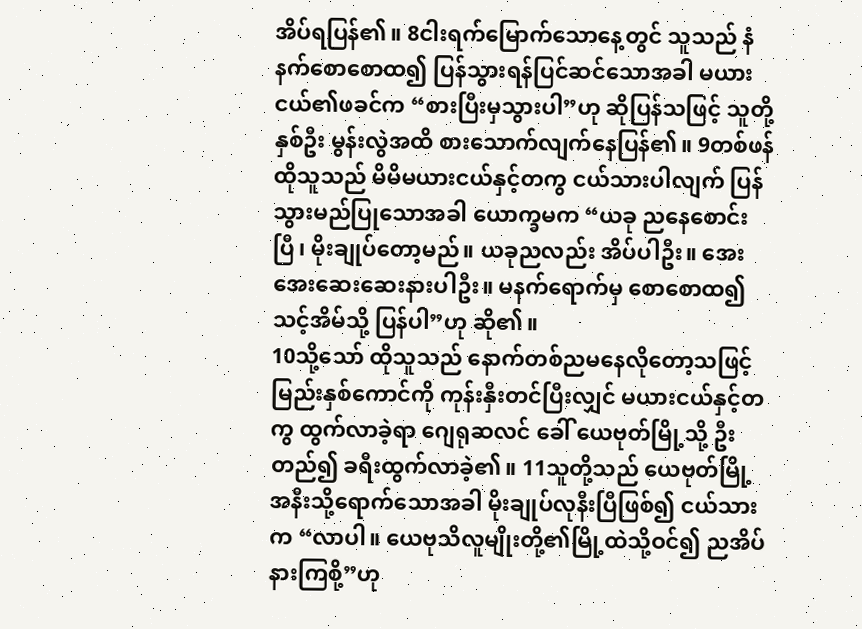အိပ်ရပြန်၏။ 8ငါးရက်မြောက်သောနေ့တွင် သူသည် နံနက်စောစောထ၍ ပြန်သွားရန်ပြင်ဆင်သောအခါ မယားငယ်၏ဖခင်က “စားပြီးမှသွားပါ”ဟု ဆိုပြန်သဖြင့် သူတို့နှစ်ဦး မွန်းလွဲအထိ စားသောက်လျက်နေပြန်၏။ 9တစ်ဖန် ထိုသူသည် မိမိမယားငယ်နှင့်တကွ ငယ်သားပါလျက် ပြန်သွားမည်ပြုသောအခါ ယောက္ခမက “ယခု ညနေစောင်းပြီ၊ မိုးချုပ်တော့မည်။ ယခုညလည်း အိပ်ပါဦး။ အေးအေးဆေးဆေးနားပါဦး။ မနက်ရောက်မှ စောစောထ၍ သင့်အိမ်သို့ ပြန်ပါ”ဟု ဆို၏။
10သို့သော် ထိုသူသည် နောက်တစ်ညမနေလိုတော့သဖြင့် မြည်းနှစ်ကောင်ကို ကုန်းနှီးတင်ပြီးလျှင် မယားငယ်နှင့်တကွ ထွက်လာခဲ့ရာ ဂျေရုဆလင် ခေါ် ယေဗုတ်မြို့သို့ ဦးတည်၍ ခရီးထွက်လာခဲ့၏။ 11သူတို့သည် ယေဗုတ်မြို့အနီးသို့ရောက်သောအခါ မိုးချုပ်လုနီးပြီဖြစ်၍ ငယ်သားက “လာပါ။ ယေဗုသိလူမျိုးတို့၏မြို့ထဲသို့ဝင်၍ ညအိပ်နားကြစို့”ဟု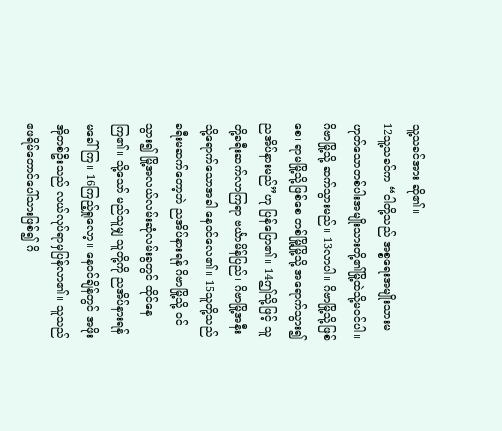သူ့သခင်အား ဆို၏။
12သူ့သခင်က “ငါတို့သည် အစ္စရေးအမျိုးသားမဟုတ်သောတစ်ပါးအမျိုးသားတို့၏မြို့ထဲသို့မဝင်ပါ။ ဂိဗာမြို့သို့ ဆက်သွားမည်။ 13လာပါ။ ဂိဗာမြို့သို့ဖြစ်စေ၊ ရာမမြို့သို့ဖြစ်စေ တစ်မြို့မြို့သို့ အရောက်သွား၍ ညအိပ်နားမည်”ဟု ပြန်ပြော၏။ 14ဤသို့ဖြင့် သူတို့ခရီးဆက်လာကြရာ ဗင်္ယာမိန်ပြည်၊ ဂိဗာမြို့အနီးသို့ရောက်သောအခါ နေဝင်လေ၏။ 15သူတို့သည် ခရီးမဆက်တော့ဘဲ ညအိပ်နားရန် ဂိဗာမြို့သို့ ဝင်သွား၍ မြို့အလယ်လမ်းဆုံလမ်းခွတွင် ထိုင်နေကြ၏။ သို့သော် မည်သူမျှ သူတို့ကို ညအိပ်နားရန် မခေါ်ကြ။ 16ကြည့်ရှုလော့။ နေဝင်ချိန်တွင် အဖိုးအိုတစ်ဦးသည် လယ်လုပ်ရာမှပြန်လာ၏။ သူသည် ဧဖရိမ်တောင်ပေါ်သားဖြစ်၍ ဂိ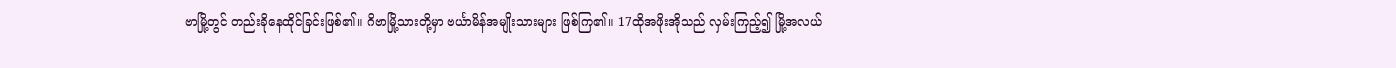ဗာမြို့တွင် တည်းခိုနေထိုင်ခြင်းဖြစ်၏။ ဂိဗာမြို့သားတို့မှာ ဗင်္ယာမိန်အမျိုးသားများ ဖြစ်ကြ၏။ 17ထိုအဖိုးအိုသည် လှမ်းကြည့်၍ မြို့အလယ်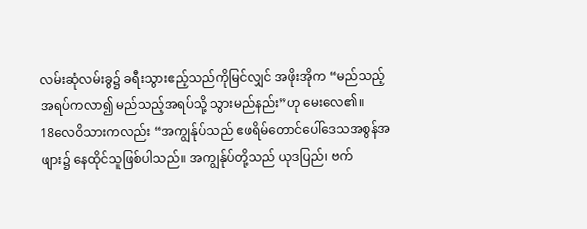လမ်းဆုံလမ်းခွ၌ ခရီးသွားဧည့်သည်ကိုမြင်လျှင် အဖိုးအိုက “မည်သည့်အရပ်ကလာ၍ မည်သည့်အရပ်သို့ သွားမည်နည်း”ဟု မေးလေ၏။
18လေဝိသားကလည်း “အကျွန်ုပ်သည် ဧဖရိမ်တောင်ပေါ်ဒေသအစွန်အဖျား၌ နေထိုင်သူဖြစ်ပါသည်။ အကျွန်ုပ်တို့သည် ယုဒပြည်၊ ဗက်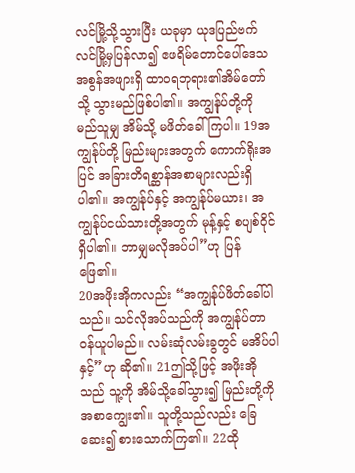လင်မြို့သို့သွားပြီး ယခုမှာ ယုဒပြည်ဗက်လင်မြို့မှပြန်လာ၍ ဧဖရိမ်တောင်ပေါ်ဒေသအစွန်အဖျားရှိ ထာဝရဘုရား၏အိမ်တော်သို့ သွားမည်ဖြစ်ပါ၏။ အကျွန်ုပ်တို့ကို မည်သူမျှ အိမ်သို့ မဖိတ်ခေါ်ကြပါ။ 19အကျွန်ုပ်တို့ မြည်းများအတွက် ကောက်ရိုးအပြင် အခြားတိရစ္ဆာန်အစာများလည်းရှိပါ၏။ အကျွန်ုပ်နှင့် အကျွန်ုပ်မယား၊ အကျွန်ုပ်ငယ်သားတို့အတွက် မုန့်နှင့် စပျစ်ဝိုင် ရှိပါ၏။ ဘာမျှမလိုအပ်ပါ”ဟု ပြန်ဖြေ၏။
20အဖိုးအိုကလည်း “အကျွန်ုပ်ဖိတ်ခေါ်ပါသည်။ သင်လိုအပ်သည်ကို အကျွန်ုပ်တာဝန်ယူပါမည်။ လမ်းဆုံလမ်းခွတွင် မအိပ်ပါနှင့်”ဟု ဆို၏။ 21ဤသို့ဖြင့် အဖိုးအိုသည် သူ့ကို အိမ်သို့ခေါ်သွား၍ မြည်းတို့ကို အစာကျွေး၏။ သူတို့သည်လည်း ခြေဆေး၍ စားသောက်ကြ၏။ 22ထို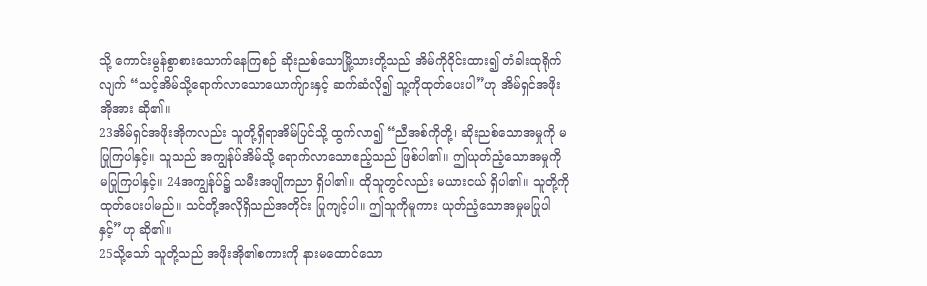သို့ ကောင်းမွန်စွာစားသောက်နေကြစဉ် ဆိုးညစ်သောမြို့သားတို့သည် အိမ်ကိုဝိုင်းထား၍ တံခါးထုရိုက်လျက် “သင့်အိမ်သို့ရောက်လာသောယောက်ျားနှင့် ဆက်ဆံလို၍ သူ့ကိုထုတ်ပေးပါ”ဟု အိမ်ရှင်အဖိုးအိုအား ဆို၏။
23အိမ်ရှင်အဖိုးအိုကလည်း သူတို့ရှိရာအိမ်ပြင်သို့ ထွက်လာ၍ “ညီအစ်ကိုတို့၊ ဆိုးညစ်သောအမှုကို မပြုကြပါနှင့်။ သူသည် အကျွန်ုပ်အိမ်သို့ ရောက်လာသောဧည့်သည် ဖြစ်ပါ၏။ ဤယုတ်ညံ့သောအမှုကို မပြုကြပါနှင့်။ 24အကျွန်ုပ်၌ သမီးအပျိုကညာ ရှိပါ၏။ ထိုသူတွင်လည်း မယားငယ် ရှိပါ၏။ သူတို့ကိုထုတ်ပေးပါမည်။ သင်တို့အလိုရှိသည်အတိုင်း ပြုကျင့်ပါ။ ဤသူကိုမူကား ယုတ်ညံ့သောအမှုမပြုပါနှင့်”ဟု ဆို၏။
25သို့သော် သူတို့သည် အဖိုးအို၏စကားကို နားမထောင်သော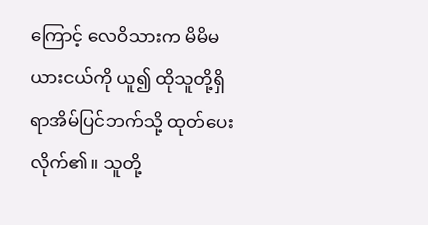ကြောင့် လေဝိသားက မိမိမယားငယ်ကို ယူ၍ ထိုသူတို့ရှိရာအိမ်ပြင်ဘက်သို့ ထုတ်ပေးလိုက်၏။ သူတို့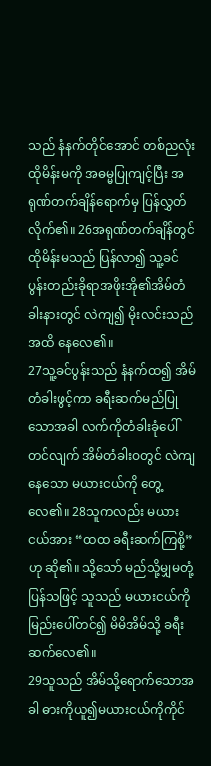သည် နံနက်တိုင်အောင် တစ်ညလုံး ထိုမိန်းမကို အဓမ္မပြုကျင့်ပြီး အရုဏ်တက်ချိန်ရောက်မှ ပြန်လွှတ်လိုက်၏။ 26အရုဏ်တက်ချိန်တွင် ထိုမိန်းမသည် ပြန်လာ၍ သူ့ခင်ပွန်းတည်းခိုရာအဖိုးအို၏အိမ်တံခါးနားတွင် လဲကျ၍ မိုးလင်းသည်အထိ နေလေ၏။
27သူ့ခင်ပွန်းသည် နံနက်ထ၍ အိမ်တံခါးဖွင့်ကာ ခရီးဆက်မည်ပြုသောအခါ လက်ကိုတံခါးခုံပေါ်တင်လျက် အိမ်တံခါးဝတွင် လဲကျနေသော မယားငယ်ကို တွေ့လေ၏။ 28သူကလည်း မယားငယ်အား “ထထ ခရီးဆက်ကြစို့”ဟု ဆို၏။ သို့သော် မည်သို့မျှမတုံ့ပြန်သဖြင့် သူသည် မယားငယ်ကို မြည်းပေါ်တင်၍ မိမိအိမ်သို့ ခရီးဆက်လေ၏။
29သူသည် အိမ်သို့ရောက်သောအခါ ဓားကိုယူ၍မယားငယ်ကိုကိုင်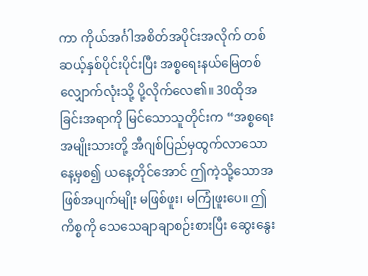ကာ ကိုယ်အင်္ဂါအစိတ်အပိုင်းအလိုက် တစ်ဆယ့်နှစ်ပိုင်းပိုင်းပြီး အစ္စရေးနယ်မြေတစ်လျှောက်လုံးသို့ ပို့လိုက်လေ၏။ 30ထိုအခြင်းအရာကို မြင်သောသူတိုင်းက “အစ္စရေးအမျိုးသားတို့ အီဂျစ်ပြည်မှထွက်လာသောနေ့မှစ၍ ယနေ့တိုင်အောင် ဤကဲ့သို့သောအဖြစ်အပျက်မျိုး မဖြစ်ဖူး၊ မကြုံဖူးပေ။ ဤကိစ္စကို သေသေချာချာစဉ်းစားပြီး ဆွေးနွေး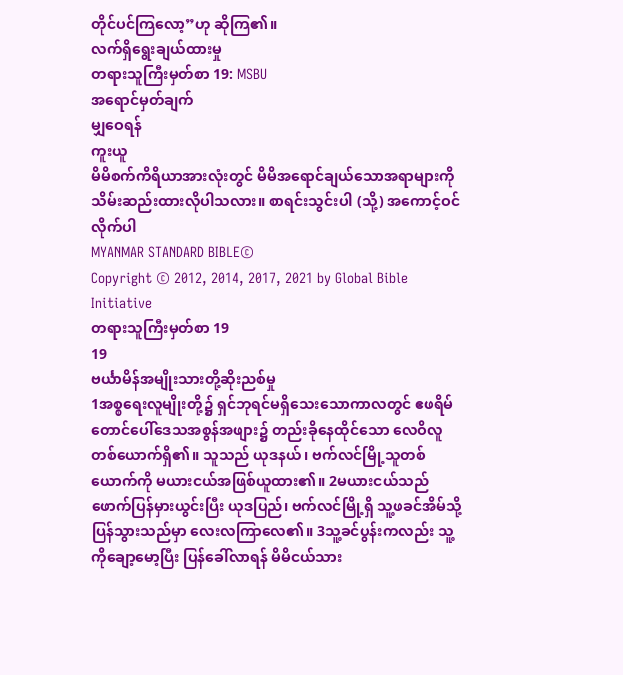တိုင်ပင်ကြလော့”ဟု ဆိုကြ၏။
လက်ရှိရွေးချယ်ထားမှု
တရားသူကြီးမှတ်စာ 19: MSBU
အရောင်မှတ်ချက်
မျှဝေရန်
ကူးယူ
မိမိစက်ကိရိယာအားလုံးတွင် မိမိအရောင်ချယ်သောအရာများကို သိမ်းဆည်းထားလိုပါသလား။ စာရင်းသွင်းပါ (သို့) အကောင့်ဝင်လိုက်ပါ
MYANMAR STANDARD BIBLE©
Copyright © 2012, 2014, 2017, 2021 by Global Bible Initiative
တရားသူကြီးမှတ်စာ 19
19
ဗင်္ယာမိန်အမျိုးသားတို့ဆိုးညစ်မှု
1အစ္စရေးလူမျိုးတို့၌ ရှင်ဘုရင်မရှိသေးသောကာလတွင် ဧဖရိမ်တောင်ပေါ်ဒေသအစွန်အဖျား၌ တည်းခိုနေထိုင်သော လေဝိလူတစ်ယောက်ရှိ၏။ သူသည် ယုဒနယ်၊ ဗက်လင်မြို့သူတစ်ယောက်ကို မယားငယ်အဖြစ်ယူထား၏။ 2မယားငယ်သည် ဖောက်ပြန်မှားယွင်းပြီး ယုဒပြည်၊ ဗက်လင်မြို့ရှိ သူ့ဖခင်အိမ်သို့ ပြန်သွားသည်မှာ လေးလကြာလေ၏။ 3သူ့ခင်ပွန်းကလည်း သူ့ကိုချော့မော့ပြီး ပြန်ခေါ်လာရန် မိမိငယ်သား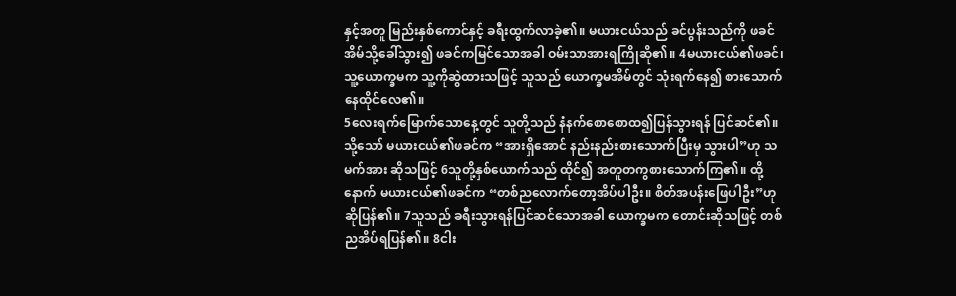နှင့်အတူ မြည်းနှစ်ကောင်နှင့် ခရီးထွက်လာခဲ့၏။ မယားငယ်သည် ခင်ပွန်းသည်ကို ဖခင်အိမ်သို့ခေါ်သွား၍ ဖခင်ကမြင်သောအခါ ဝမ်းသာအားရကြိုဆို၏။ 4မယားငယ်၏ဖခင်၊ သူ့ယောက္ခမက သူ့ကိုဆွဲထားသဖြင့် သူသည် ယောက္ခမအိမ်တွင် သုံးရက်နေ၍ စားသောက်နေထိုင်လေ၏။
5လေးရက်မြောက်သောနေ့တွင် သူတို့သည် နံနက်စောစောထ၍ပြန်သွားရန် ပြင်ဆင်၏။ သို့သော် မယားငယ်၏ဖခင်က “အားရှိအောင် နည်းနည်းစားသောက်ပြီးမှ သွားပါ”ဟု သမက်အား ဆိုသဖြင့် 6သူတို့နှစ်ယောက်သည် ထိုင်၍ အတူတကွစားသောက်ကြ၏။ ထို့နောက် မယားငယ်၏ဖခင်က “တစ်ညလောက်တော့အိပ်ပါဦး။ စိတ်အပန်းဖြေပါဦး”ဟု ဆိုပြန်၏။ 7သူသည် ခရီးသွားရန်ပြင်ဆင်သောအခါ ယောက္ခမက တောင်းဆိုသဖြင့် တစ်ညအိပ်ရပြန်၏။ 8ငါး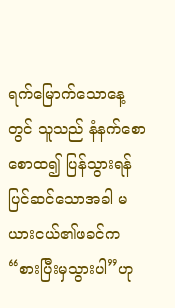ရက်မြောက်သောနေ့တွင် သူသည် နံနက်စောစောထ၍ ပြန်သွားရန်ပြင်ဆင်သောအခါ မယားငယ်၏ဖခင်က “စားပြီးမှသွားပါ”ဟု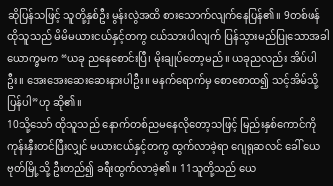ဆိုပြန်သဖြင့် သူတို့နှစ်ဦး မွန်းလွဲအထိ စားသောက်လျက်နေပြန်၏။ 9တစ်ဖန် ထိုသူသည် မိမိမယားငယ်နှင့်တကွ ငယ်သားပါလျက် ပြန်သွားမည်ပြုသောအခါ ယောက္ခမက “ယခု ညနေစောင်းပြီ၊ မိုးချုပ်တော့မည်။ ယခုညလည်း အိပ်ပါဦး။ အေးအေးဆေးဆေးနားပါဦး။ မနက်ရောက်မှ စောစောထ၍ သင့်အိမ်သို့ ပြန်ပါ”ဟု ဆို၏။
10သို့သော် ထိုသူသည် နောက်တစ်ညမနေလိုတော့သဖြင့် မြည်းနှစ်ကောင်ကို ကုန်းနှီးတင်ပြီးလျှင် မယားငယ်နှင့်တကွ ထွက်လာခဲ့ရာ ဂျေရုဆလင် ခေါ် ယေဗုတ်မြို့သို့ ဦးတည်၍ ခရီးထွက်လာခဲ့၏။ 11သူတို့သည် ယေ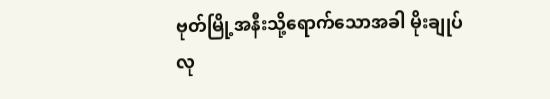ဗုတ်မြို့အနီးသို့ရောက်သောအခါ မိုးချုပ်လု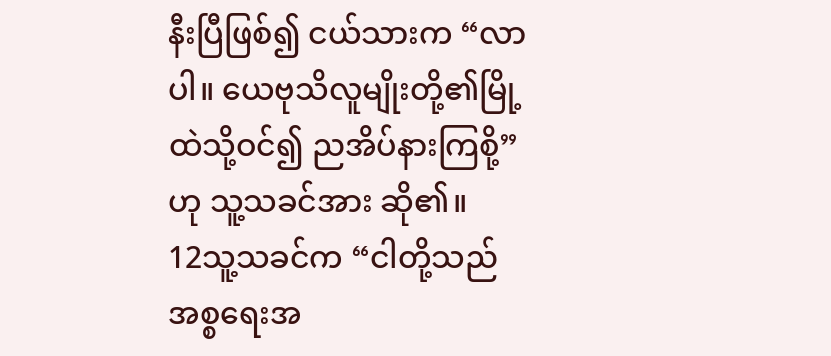နီးပြီဖြစ်၍ ငယ်သားက “လာပါ။ ယေဗုသိလူမျိုးတို့၏မြို့ထဲသို့ဝင်၍ ညအိပ်နားကြစို့”ဟု သူ့သခင်အား ဆို၏။
12သူ့သခင်က “ငါတို့သည် အစ္စရေးအ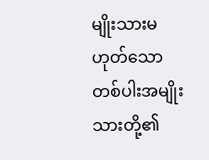မျိုးသားမဟုတ်သောတစ်ပါးအမျိုးသားတို့၏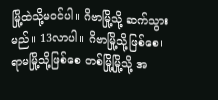မြို့ထဲသို့မဝင်ပါ။ ဂိဗာမြို့သို့ ဆက်သွားမည်။ 13လာပါ။ ဂိဗာမြို့သို့ဖြစ်စေ၊ ရာမမြို့သို့ဖြစ်စေ တစ်မြို့မြို့သို့ အ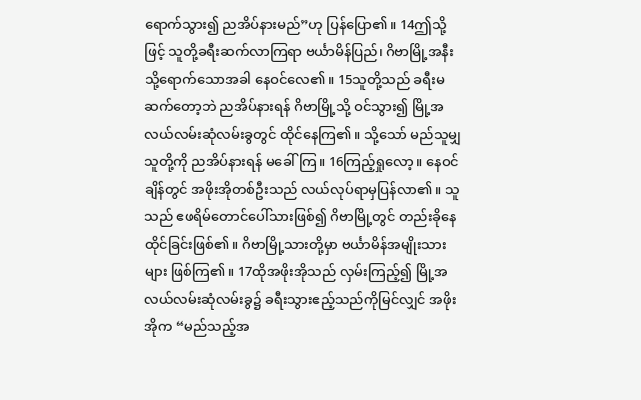ရောက်သွား၍ ညအိပ်နားမည်”ဟု ပြန်ပြော၏။ 14ဤသို့ဖြင့် သူတို့ခရီးဆက်လာကြရာ ဗင်္ယာမိန်ပြည်၊ ဂိဗာမြို့အနီးသို့ရောက်သောအခါ နေဝင်လေ၏။ 15သူတို့သည် ခရီးမဆက်တော့ဘဲ ညအိပ်နားရန် ဂိဗာမြို့သို့ ဝင်သွား၍ မြို့အလယ်လမ်းဆုံလမ်းခွတွင် ထိုင်နေကြ၏။ သို့သော် မည်သူမျှ သူတို့ကို ညအိပ်နားရန် မခေါ်ကြ။ 16ကြည့်ရှုလော့။ နေဝင်ချိန်တွင် အဖိုးအိုတစ်ဦးသည် လယ်လုပ်ရာမှပြန်လာ၏။ သူသည် ဧဖရိမ်တောင်ပေါ်သားဖြစ်၍ ဂိဗာမြို့တွင် တည်းခိုနေထိုင်ခြင်းဖြစ်၏။ ဂိဗာမြို့သားတို့မှာ ဗင်္ယာမိန်အမျိုးသားများ ဖြစ်ကြ၏။ 17ထိုအဖိုးအိုသည် လှမ်းကြည့်၍ မြို့အလယ်လမ်းဆုံလမ်းခွ၌ ခရီးသွားဧည့်သည်ကိုမြင်လျှင် အဖိုးအိုက “မည်သည့်အ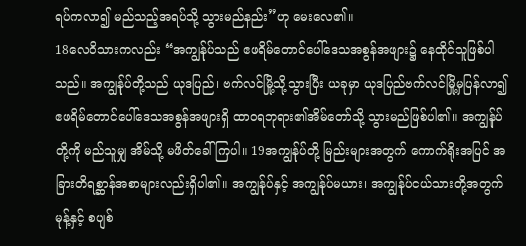ရပ်ကလာ၍ မည်သည့်အရပ်သို့ သွားမည်နည်း”ဟု မေးလေ၏။
18လေဝိသားကလည်း “အကျွန်ုပ်သည် ဧဖရိမ်တောင်ပေါ်ဒေသအစွန်အဖျား၌ နေထိုင်သူဖြစ်ပါသည်။ အကျွန်ုပ်တို့သည် ယုဒပြည်၊ ဗက်လင်မြို့သို့သွားပြီး ယခုမှာ ယုဒပြည်ဗက်လင်မြို့မှပြန်လာ၍ ဧဖရိမ်တောင်ပေါ်ဒေသအစွန်အဖျားရှိ ထာဝရဘုရား၏အိမ်တော်သို့ သွားမည်ဖြစ်ပါ၏။ အကျွန်ုပ်တို့ကို မည်သူမျှ အိမ်သို့ မဖိတ်ခေါ်ကြပါ။ 19အကျွန်ုပ်တို့ မြည်းများအတွက် ကောက်ရိုးအပြင် အခြားတိရစ္ဆာန်အစာများလည်းရှိပါ၏။ အကျွန်ုပ်နှင့် အကျွန်ုပ်မယား၊ အကျွန်ုပ်ငယ်သားတို့အတွက် မုန့်နှင့် စပျစ်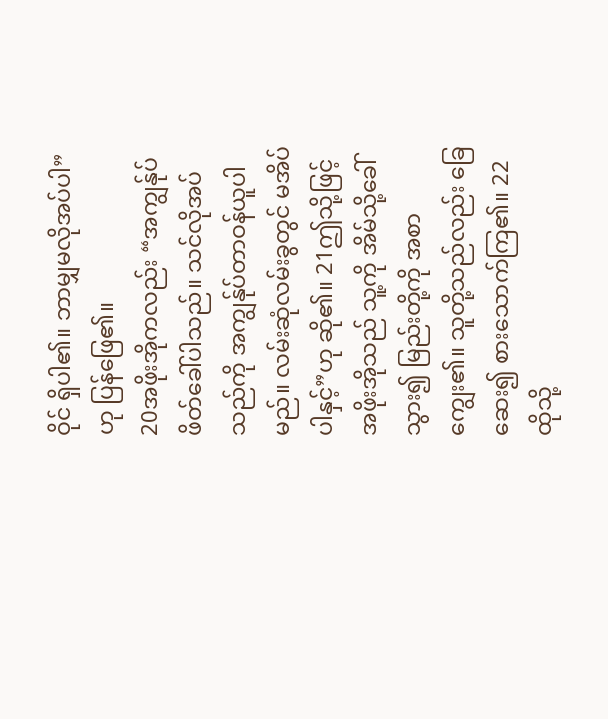ဝိုင် ရှိပါ၏။ ဘာမျှမလိုအပ်ပါ”ဟု ပြန်ဖြေ၏။
20အဖိုးအိုကလည်း “အကျွန်ုပ်ဖိတ်ခေါ်ပါသည်။ သင်လိုအပ်သည်ကို အကျွန်ုပ်တာဝန်ယူပါမည်။ လမ်းဆုံလမ်းခွတွင် မအိပ်ပါနှင့်”ဟု ဆို၏။ 21ဤသို့ဖြင့် အဖိုးအိုသည် သူ့ကို အိမ်သို့ခေါ်သွား၍ မြည်းတို့ကို အစာကျွေး၏။ သူတို့သည်လည်း ခြေဆေး၍ စားသောက်ကြ၏။ 22ထိုသို့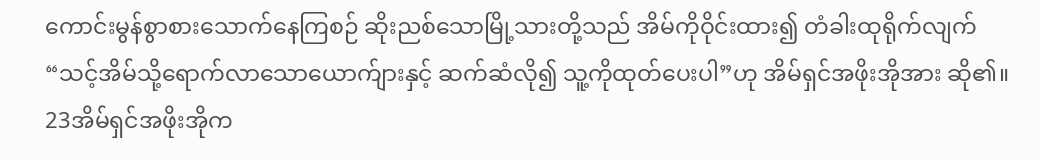ကောင်းမွန်စွာစားသောက်နေကြစဉ် ဆိုးညစ်သောမြို့သားတို့သည် အိမ်ကိုဝိုင်းထား၍ တံခါးထုရိုက်လျက် “သင့်အိမ်သို့ရောက်လာသောယောက်ျားနှင့် ဆက်ဆံလို၍ သူ့ကိုထုတ်ပေးပါ”ဟု အိမ်ရှင်အဖိုးအိုအား ဆို၏။
23အိမ်ရှင်အဖိုးအိုက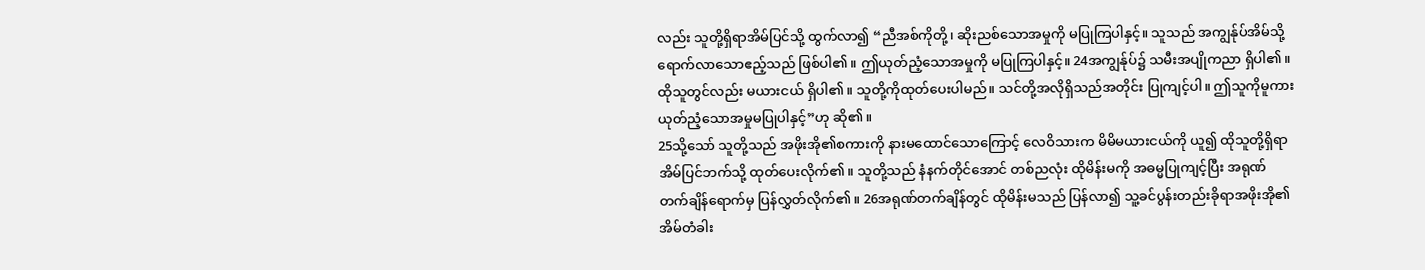လည်း သူတို့ရှိရာအိမ်ပြင်သို့ ထွက်လာ၍ “ညီအစ်ကိုတို့၊ ဆိုးညစ်သောအမှုကို မပြုကြပါနှင့်။ သူသည် အကျွန်ုပ်အိမ်သို့ ရောက်လာသောဧည့်သည် ဖြစ်ပါ၏။ ဤယုတ်ညံ့သောအမှုကို မပြုကြပါနှင့်။ 24အကျွန်ုပ်၌ သမီးအပျိုကညာ ရှိပါ၏။ ထိုသူတွင်လည်း မယားငယ် ရှိပါ၏။ သူတို့ကိုထုတ်ပေးပါမည်။ သင်တို့အလိုရှိသည်အတိုင်း ပြုကျင့်ပါ။ ဤသူကိုမူကား ယုတ်ညံ့သောအမှုမပြုပါနှင့်”ဟု ဆို၏။
25သို့သော် သူတို့သည် အဖိုးအို၏စကားကို နားမထောင်သောကြောင့် လေဝိသားက မိမိမယားငယ်ကို ယူ၍ ထိုသူတို့ရှိရာအိမ်ပြင်ဘက်သို့ ထုတ်ပေးလိုက်၏။ သူတို့သည် နံနက်တိုင်အောင် တစ်ညလုံး ထိုမိန်းမကို အဓမ္မပြုကျင့်ပြီး အရုဏ်တက်ချိန်ရောက်မှ ပြန်လွှတ်လိုက်၏။ 26အရုဏ်တက်ချိန်တွင် ထိုမိန်းမသည် ပြန်လာ၍ သူ့ခင်ပွန်းတည်းခိုရာအဖိုးအို၏အိမ်တံခါး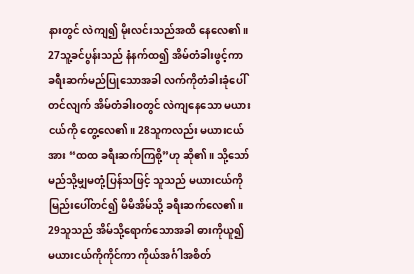နားတွင် လဲကျ၍ မိုးလင်းသည်အထိ နေလေ၏။
27သူ့ခင်ပွန်းသည် နံနက်ထ၍ အိမ်တံခါးဖွင့်ကာ ခရီးဆက်မည်ပြုသောအခါ လက်ကိုတံခါးခုံပေါ်တင်လျက် အိမ်တံခါးဝတွင် လဲကျနေသော မယားငယ်ကို တွေ့လေ၏။ 28သူကလည်း မယားငယ်အား “ထထ ခရီးဆက်ကြစို့”ဟု ဆို၏။ သို့သော် မည်သို့မျှမတုံ့ပြန်သဖြင့် သူသည် မယားငယ်ကို မြည်းပေါ်တင်၍ မိမိအိမ်သို့ ခရီးဆက်လေ၏။
29သူသည် အိမ်သို့ရောက်သောအခါ ဓားကိုယူ၍မယားငယ်ကိုကိုင်ကာ ကိုယ်အင်္ဂါအစိတ်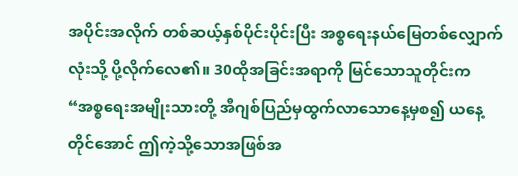အပိုင်းအလိုက် တစ်ဆယ့်နှစ်ပိုင်းပိုင်းပြီး အစ္စရေးနယ်မြေတစ်လျှောက်လုံးသို့ ပို့လိုက်လေ၏။ 30ထိုအခြင်းအရာကို မြင်သောသူတိုင်းက “အစ္စရေးအမျိုးသားတို့ အီဂျစ်ပြည်မှထွက်လာသောနေ့မှစ၍ ယနေ့တိုင်အောင် ဤကဲ့သို့သောအဖြစ်အ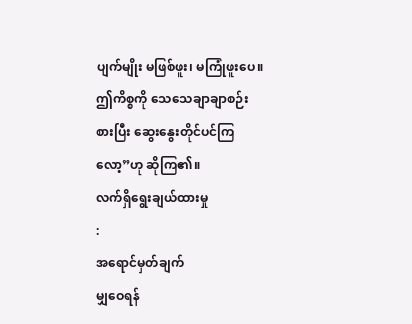ပျက်မျိုး မဖြစ်ဖူး၊ မကြုံဖူးပေ။ ဤကိစ္စကို သေသေချာချာစဉ်းစားပြီး ဆွေးနွေးတိုင်ပင်ကြလော့”ဟု ဆိုကြ၏။
လက်ရှိရွေးချယ်ထားမှု
:
အရောင်မှတ်ချက်
မျှဝေရန်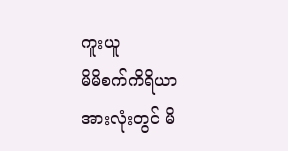ကူးယူ
မိမိစက်ကိရိယာအားလုံးတွင် မိ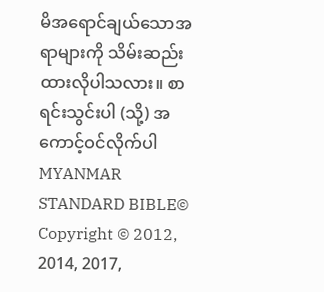မိအရောင်ချယ်သောအရာများကို သိမ်းဆည်းထားလိုပါသလား။ စာရင်းသွင်းပါ (သို့) အကောင့်ဝင်လိုက်ပါ
MYANMAR STANDARD BIBLE©
Copyright © 2012, 2014, 2017,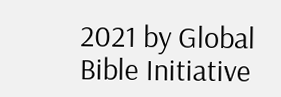2021 by Global Bible Initiative